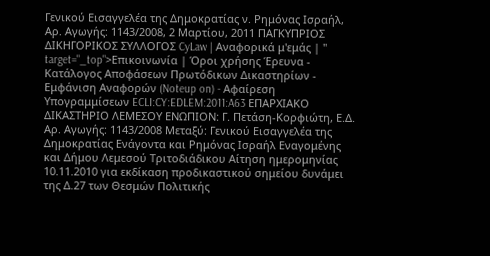Γενικού Εισαγγελέα της Δημοκρατίας ν. Ρημόνας Ισραήλ, Αρ. Αγωγής: 1143/2008, 2 Μαρτίου, 2011 ΠΑΓΚΥΠΡΙΟΣ ΔΙΚΗΓΟΡΙΚΟΣ ΣΥΛΛΟΓΟΣ CyLaw | Αναφορικά μ'εμάς | " target="_top">Επικοινωνία | Όροι χρήσης Έρευνα - Κατάλογος Αποφάσεων Πρωτόδικων Δικαστηρίων - Εμφάνιση Αναφορών (Noteup on) - Αφαίρεση Υπογραμμίσεων ECLI:CY:EDLEM:2011:A63 ΕΠΑΡΧΙΑΚΟ ΔΙΚΑΣΤΗΡΙΟ ΛΕΜΕΣΟΥ ΕΝΩΠΙΟΝ: Γ. Πετάση-Κορφιώτη, Ε.Δ. Αρ. Αγωγής: 1143/2008 Μεταξύ: Γενικού Εισαγγελέα της Δημοκρατίας Ενάγοντα και Ρημόνας Ισραήλ Εναγομένης και Δήμου Λεμεσού Τριτοδιάδικου Αίτηση ημερομηνίας 10.11.2010 για εκδίκαση προδικαστικού σημείου δυνάμει της Δ.27 των Θεσμών Πολιτικής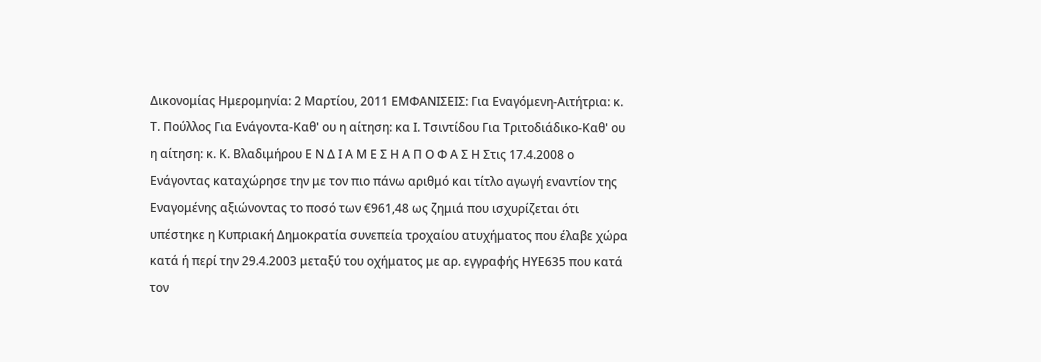Δικονομίας Ημερομηνία: 2 Μαρτίου, 2011 ΕΜΦΑΝΙΣΕΙΣ: Για Εναγόμενη-Αιτήτρια: κ. Τ. Πούλλος Για Ενάγοντα-Καθ' ου η αίτηση: κα Ι. Τσιντίδου Για Τριτοδιάδικο-Καθ' ου η αίτηση: κ. Κ. Βλαδιμήρου Ε Ν Δ Ι Α Μ Ε Σ Η Α Π Ο Φ Α Σ Η Στις 17.4.2008 ο Ενάγοντας καταχώρησε την με τον πιο πάνω αριθμό και τίτλο αγωγή εναντίον της Εναγομένης αξιώνοντας το ποσό των €961,48 ως ζημιά που ισχυρίζεται ότι υπέστηκε η Κυπριακή Δημοκρατία συνεπεία τροχαίου ατυχήματος που έλαβε χώρα κατά ή περί την 29.4.2003 μεταξύ του οχήματος με αρ. εγγραφής ΗΥΕ635 που κατά τον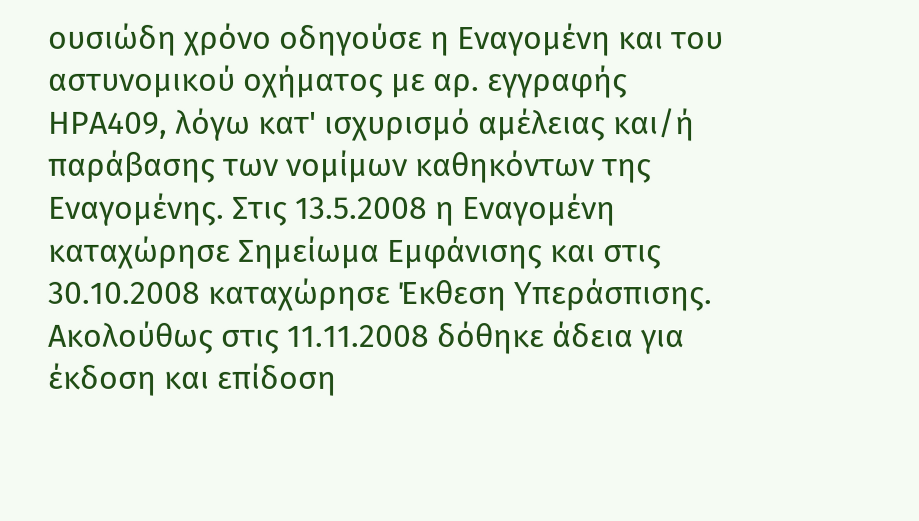ουσιώδη χρόνο οδηγούσε η Εναγομένη και του αστυνομικού οχήματος με αρ. εγγραφής ΗΡΑ409, λόγω κατ' ισχυρισμό αμέλειας και/ή παράβασης των νομίμων καθηκόντων της Εναγομένης. Στις 13.5.2008 η Εναγομένη καταχώρησε Σημείωμα Εμφάνισης και στις 30.10.2008 καταχώρησε Έκθεση Υπεράσπισης. Ακολούθως στις 11.11.2008 δόθηκε άδεια για έκδοση και επίδοση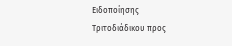Ειδοποίησης Τριτοδιάδικου προς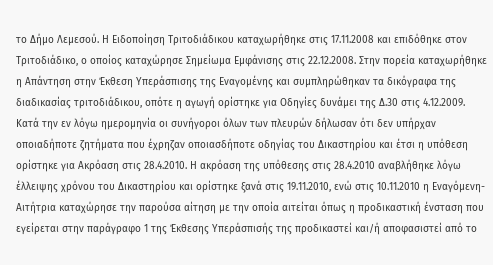το Δήμο Λεμεσού. Η Ειδοποίηση Τριτοδιάδικου καταχωρήθηκε στις 17.11.2008 και επιδόθηκε στον Τριτοδιάδικο, ο οποίος καταχώρησε Σημείωμα Εμφάνισης στις 22.12.2008. Στην πορεία καταχωρήθηκε η Απάντηση στην Έκθεση Υπεράσπισης της Εναγομένης και συμπληρώθηκαν τα δικόγραφα της διαδικασίας τριτοδιάδικου, οπότε η αγωγή ορίστηκε για Οδηγίες δυνάμει της Δ.30 στις 4.12.2009. Κατά την εν λόγω ημερομηνία οι συνήγοροι όλων των πλευρών δήλωσαν ότι δεν υπήρχαν οποιαδήποτε ζητήματα που έχρηζαν οποιασδήποτε οδηγίας του Δικαστηρίου και έτσι η υπόθεση ορίστηκε για Ακρόαση στις 28.4.2010. Η ακρόαση της υπόθεσης στις 28.4.2010 αναβλήθηκε λόγω έλλειψης χρόνου του Δικαστηρίου και ορίστηκε ξανά στις 19.11.2010, ενώ στις 10.11.2010 η Εναγόμενη-Αιτήτρια καταχώρησε την παρούσα αίτηση με την οποία αιτείται όπως η προδικαστική ένσταση που εγείρεται στην παράγραφο 1 της Έκθεσης Υπεράσπισής της προδικαστεί και/ή αποφασιστεί από το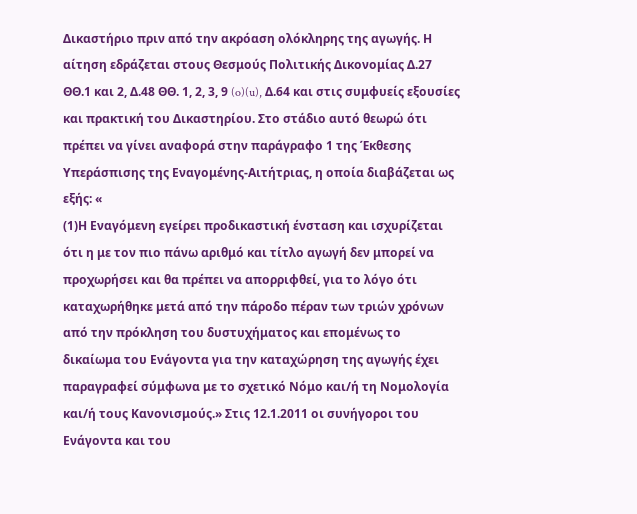Δικαστήριο πριν από την ακρόαση ολόκληρης της αγωγής. Η αίτηση εδράζεται στους Θεσμούς Πολιτικής Δικονομίας Δ.27 ΘΘ.1 και 2, Δ.48 ΘΘ. 1, 2, 3, 9 (o)(u), Δ.64 και στις συμφυείς εξουσίες και πρακτική του Δικαστηρίου. Στο στάδιο αυτό θεωρώ ότι πρέπει να γίνει αναφορά στην παράγραφο 1 της Έκθεσης Υπεράσπισης της Εναγομένης-Αιτήτριας, η οποία διαβάζεται ως εξής: «
(1)Η Εναγόμενη εγείρει προδικαστική ένσταση και ισχυρίζεται ότι η με τον πιο πάνω αριθμό και τίτλο αγωγή δεν μπορεί να προχωρήσει και θα πρέπει να απορριφθεί, για το λόγο ότι καταχωρήθηκε μετά από την πάροδο πέραν των τριών χρόνων από την πρόκληση του δυστυχήματος και επομένως το δικαίωμα του Ενάγοντα για την καταχώρηση της αγωγής έχει παραγραφεί σύμφωνα με το σχετικό Νόμο και/ή τη Νομολογία και/ή τους Κανονισμούς.» Στις 12.1.2011 οι συνήγοροι του Ενάγοντα και του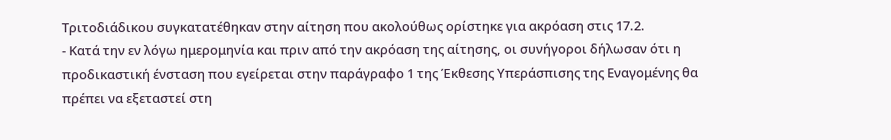Τριτοδιάδικου συγκατατέθηκαν στην αίτηση που ακολούθως ορίστηκε για ακρόαση στις 17.2.
- Κατά την εν λόγω ημερομηνία και πριν από την ακρόαση της αίτησης, οι συνήγοροι δήλωσαν ότι η προδικαστική ένσταση που εγείρεται στην παράγραφο 1 της Έκθεσης Υπεράσπισης της Εναγομένης θα πρέπει να εξεταστεί στη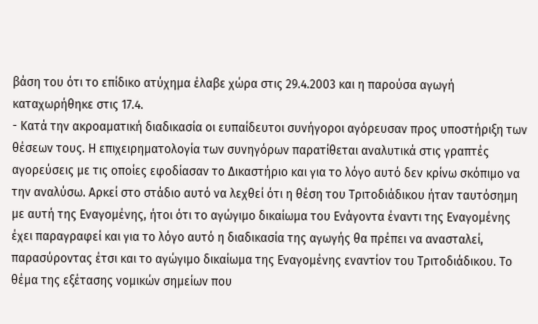βάση του ότι το επίδικο ατύχημα έλαβε χώρα στις 29.4.2003 και η παρούσα αγωγή καταχωρήθηκε στις 17.4.
- Κατά την ακροαματική διαδικασία οι ευπαίδευτοι συνήγοροι αγόρευσαν προς υποστήριξη των θέσεων τους. Η επιχειρηματολογία των συνηγόρων παρατίθεται αναλυτικά στις γραπτές αγορεύσεις με τις οποίες εφοδίασαν το Δικαστήριο και για το λόγο αυτό δεν κρίνω σκόπιμο να την αναλύσω. Αρκεί στο στάδιο αυτό να λεχθεί ότι η θέση του Τριτοδιάδικου ήταν ταυτόσημη με αυτή της Εναγομένης, ήτοι ότι το αγώγιμο δικαίωμα του Ενάγοντα έναντι της Εναγομένης έχει παραγραφεί και για το λόγο αυτό η διαδικασία της αγωγής θα πρέπει να ανασταλεί, παρασύροντας έτσι και το αγώγιμο δικαίωμα της Εναγομένης εναντίον του Τριτοδιάδικου. Το θέμα της εξέτασης νομικών σημείων που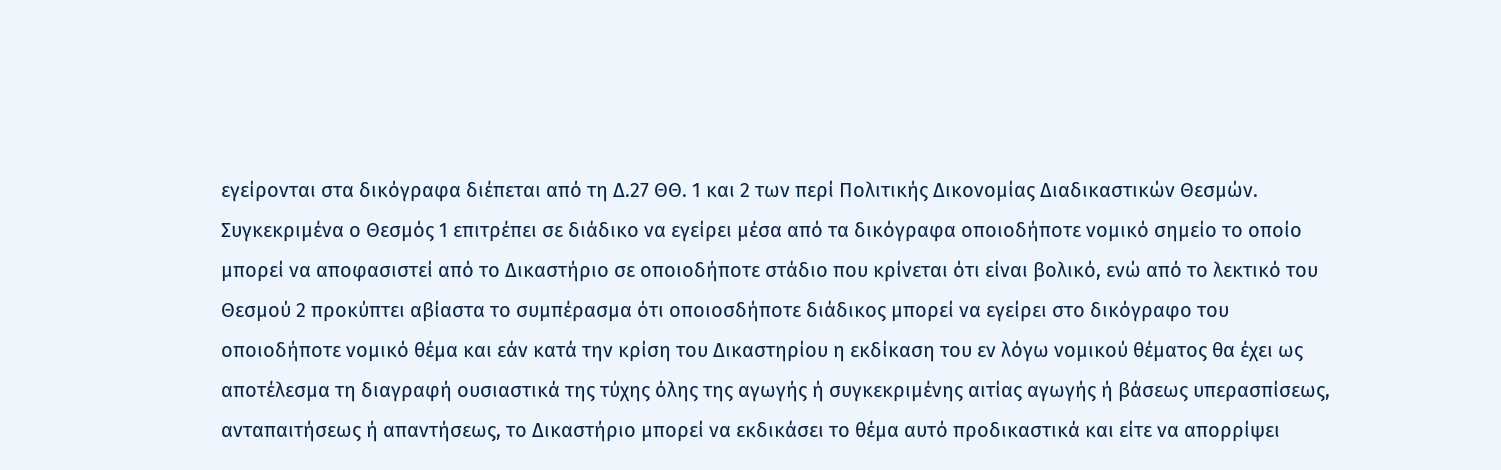εγείρονται στα δικόγραφα διέπεται από τη Δ.27 ΘΘ. 1 και 2 των περί Πολιτικής Δικονομίας Διαδικαστικών Θεσμών. Συγκεκριμένα ο Θεσμός 1 επιτρέπει σε διάδικο να εγείρει μέσα από τα δικόγραφα οποιοδήποτε νομικό σημείο το οποίο μπορεί να αποφασιστεί από το Δικαστήριο σε οποιοδήποτε στάδιο που κρίνεται ότι είναι βολικό, ενώ από το λεκτικό του Θεσμού 2 προκύπτει αβίαστα το συμπέρασμα ότι οποιοσδήποτε διάδικος μπορεί να εγείρει στο δικόγραφο του οποιοδήποτε νομικό θέμα και εάν κατά την κρίση του Δικαστηρίου η εκδίκαση του εν λόγω νομικού θέματος θα έχει ως αποτέλεσμα τη διαγραφή ουσιαστικά της τύχης όλης της αγωγής ή συγκεκριμένης αιτίας αγωγής ή βάσεως υπερασπίσεως, ανταπαιτήσεως ή απαντήσεως, το Δικαστήριο μπορεί να εκδικάσει το θέμα αυτό προδικαστικά και είτε να απορρίψει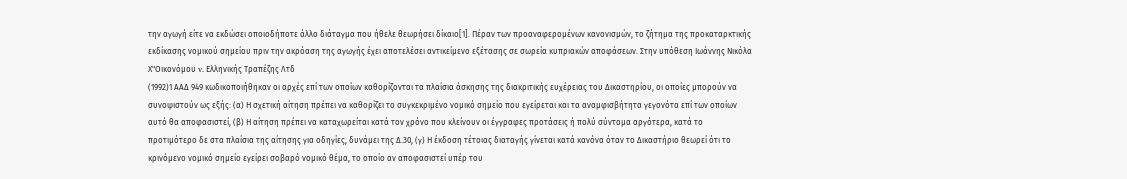την αγωγή είτε να εκδώσει οποιοδήποτε άλλο διάταγμα που ήθελε θεωρήσει δίκαιο[1]. Πέραν των προαναφερομένων κανονισμών, το ζήτημα της προκαταρκτικής εκδίκασης νομικού σημείου πριν την ακρόαση της αγωγής έχει αποτελέσει αντικείμενο εξέτασης σε σωρεία κυπριακών αποφάσεων. Στην υπόθεση Ιωάννης Νικόλα Χ"Οικονόμου v. Ελληνικής Τραπέζης Λτδ
(1992)1 ΑΑΔ 949 κωδικοποιήθηκαν οι αρχές επί των οποίων καθορίζονται τα πλαίσια άσκησης της διακριτικής ευχέρειας του Δικαστηρίου, οι οποίες μπορούν να συνοψιστούν ως εξής: (α) Η σχετική αίτηση πρέπει να καθορίζει το συγκεκριμένο νομικό σημείο που εγείρεται και τα αναμφισβήτητα γεγονότα επί των οποίων αυτό θα αποφασιστεί, (β) Η αίτηση πρέπει να καταχωρείται κατά τον χρόνο που κλείνουν οι έγγραφες προτάσεις ή πολύ σύντομα αργότερα, κατά το προτιμότερο δε στα πλαίσια της αίτησης για οδηγίες, δυνάμει της Δ.30, (γ) Η έκδοση τέτοιας διαταγής γίνεται κατά κανόνα όταν το Δικαστήριο θεωρεί ότι το κρινόμενο νομικό σημείο εγείρει σοβαρό νομικό θέμα, το οποίο αν αποφασιστεί υπέρ του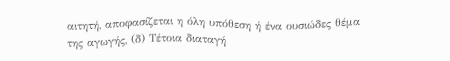αιτητή, αποφασίζεται η όλη υπόθεση ή ένα ουσιώδες θέμα της αγωγής, (δ) Τέτοια διαταγή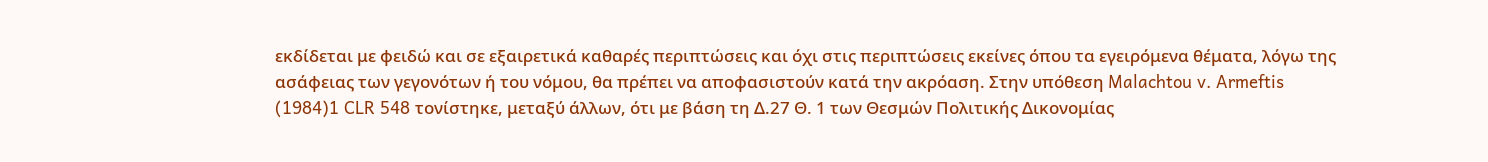εκδίδεται με φειδώ και σε εξαιρετικά καθαρές περιπτώσεις και όχι στις περιπτώσεις εκείνες όπου τα εγειρόμενα θέματα, λόγω της ασάφειας των γεγονότων ή του νόμου, θα πρέπει να αποφασιστούν κατά την ακρόαση. Στην υπόθεση Malachtou v. Armeftis
(1984)1 CLR 548 τονίστηκε, μεταξύ άλλων, ότι με βάση τη Δ.27 Θ. 1 των Θεσμών Πολιτικής Δικονομίας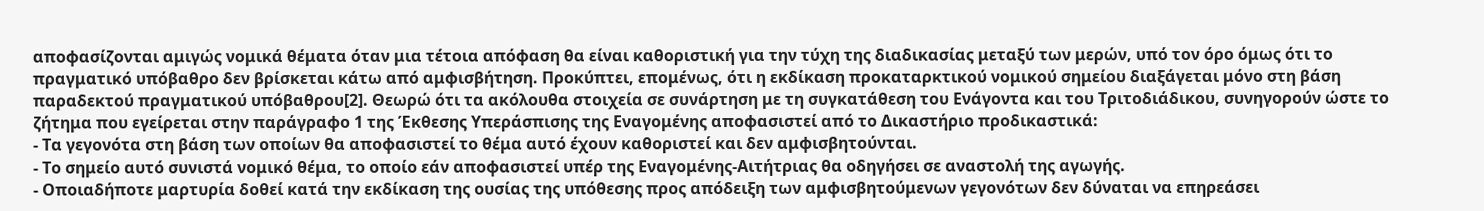αποφασίζονται αμιγώς νομικά θέματα όταν μια τέτοια απόφαση θα είναι καθοριστική για την τύχη της διαδικασίας μεταξύ των μερών, υπό τον όρο όμως ότι το πραγματικό υπόβαθρο δεν βρίσκεται κάτω από αμφισβήτηση. Προκύπτει, επομένως, ότι η εκδίκαση προκαταρκτικού νομικού σημείου διαξάγεται μόνο στη βάση παραδεκτού πραγματικού υπόβαθρου[2]. Θεωρώ ότι τα ακόλουθα στοιχεία σε συνάρτηση με τη συγκατάθεση του Ενάγοντα και του Τριτοδιάδικου, συνηγορούν ώστε το ζήτημα που εγείρεται στην παράγραφο 1 της Έκθεσης Υπεράσπισης της Εναγομένης αποφασιστεί από το Δικαστήριο προδικαστικά:
- Τα γεγονότα στη βάση των οποίων θα αποφασιστεί το θέμα αυτό έχουν καθοριστεί και δεν αμφισβητούνται.
- Το σημείο αυτό συνιστά νομικό θέμα, το οποίο εάν αποφασιστεί υπέρ της Εναγομένης-Αιτήτριας θα οδηγήσει σε αναστολή της αγωγής.
- Οποιαδήποτε μαρτυρία δοθεί κατά την εκδίκαση της ουσίας της υπόθεσης προς απόδειξη των αμφισβητούμενων γεγονότων δεν δύναται να επηρεάσει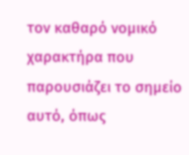τον καθαρό νομικό χαρακτήρα που παρουσιάζει το σημείο αυτό, όπως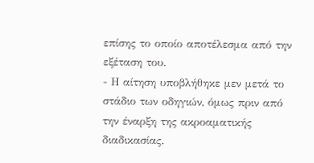επίσης το οποίο αποτέλεσμα από την εξέταση του.
- Η αίτηση υποβλήθηκε μεν μετά το στάδιο των οδηγιών, όμως πριν από την έναρξη της ακροαματικής διαδικασίας.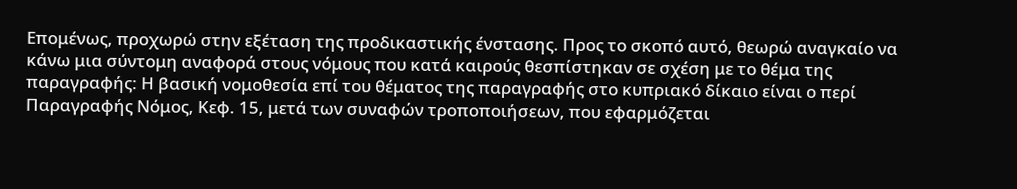Επομένως, προχωρώ στην εξέταση της προδικαστικής ένστασης. Προς το σκοπό αυτό, θεωρώ αναγκαίο να κάνω μια σύντομη αναφορά στους νόμους που κατά καιρούς θεσπίστηκαν σε σχέση με το θέμα της παραγραφής: Η βασική νομοθεσία επί του θέματος της παραγραφής στο κυπριακό δίκαιο είναι ο περί Παραγραφής Νόμος, Κεφ. 15, μετά των συναφών τροποποιήσεων, που εφαρμόζεται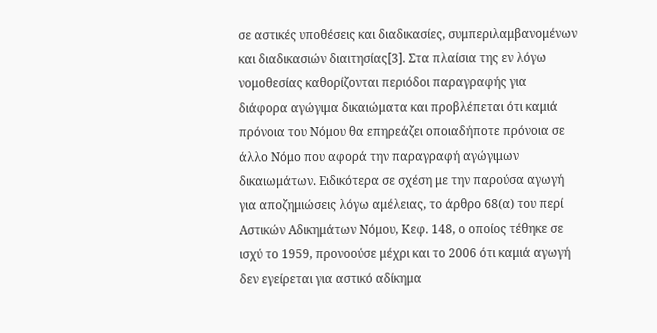σε αστικές υποθέσεις και διαδικασίες, συμπεριλαμβανομένων και διαδικασιών διαιτησίας[3]. Στα πλαίσια της εν λόγω νομοθεσίας καθορίζονται περιόδοι παραγραφής για διάφορα αγώγιμα δικαιώματα και προβλέπεται ότι καμιά πρόνοια του Νόμου θα επηρεάζει οποιαδήποτε πρόνοια σε άλλο Νόμο που αφορά την παραγραφή αγώγιμων δικαιωμάτων. Ειδικότερα σε σχέση με την παρούσα αγωγή για αποζημιώσεις λόγω αμέλειας, το άρθρο 68(α) του περί Αστικών Αδικημάτων Νόμου, Κεφ. 148, ο οποίος τέθηκε σε ισχύ το 1959, προνοούσε μέχρι και το 2006 ότι καμιά αγωγή δεν εγείρεται για αστικό αδίκημα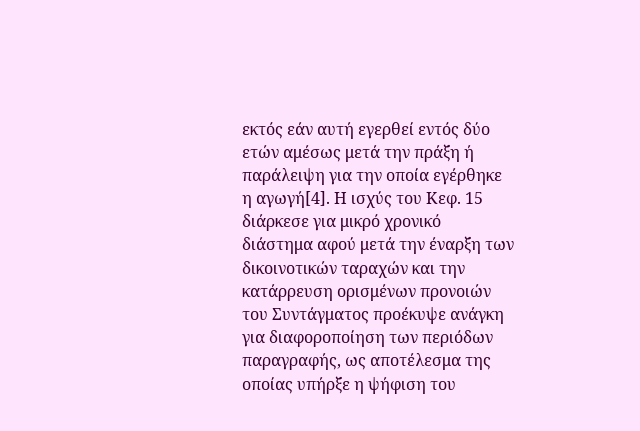εκτός εάν αυτή εγερθεί εντός δύο ετών αμέσως μετά την πράξη ή παράλειψη για την οποία εγέρθηκε η αγωγή[4]. Η ισχύς του Κεφ. 15 διάρκεσε για μικρό χρονικό διάστημα αφού μετά την έναρξη των δικοινοτικών ταραχών και την κατάρρευση ορισμένων προνοιών του Συντάγματος προέκυψε ανάγκη για διαφοροποίηση των περιόδων παραγραφής, ως αποτέλεσμα της οποίας υπήρξε η ψήφιση του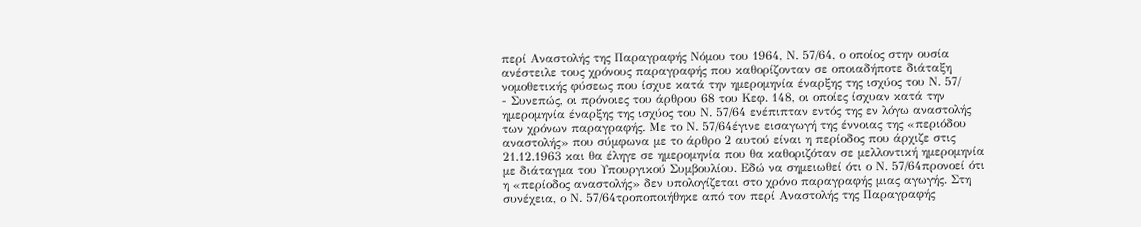περί Αναστολής της Παραγραφής Νόμου του 1964, Ν. 57/64, ο οποίος στην ουσία ανέστειλε τους χρόνους παραγραφής που καθορίζονταν σε οποιαδήποτε διάταξη νομοθετικής φύσεως που ίσχυε κατά την ημερομηνία έναρξης της ισχύος του Ν. 57/
- Συνεπώς, οι πρόνοιες του άρθρου 68 του Κεφ. 148, οι οποίες ίσχυαν κατά την ημερομηνία έναρξης της ισχύος του Ν. 57/64 ενέπιπταν εντός της εν λόγω αναστολής των χρόνων παραγραφής. Με το Ν. 57/64έγινε εισαγωγή της έννοιας της «περιόδου αναστολής» που σύμφωνα με το άρθρο 2 αυτού είναι η περίοδος που άρχιζε στις 21.12.1963 και θα έληγε σε ημερομηνία που θα καθοριζόταν σε μελλοντική ημερομηνία με διάταγμα του Υπουργικού Συμβουλίου. Εδώ να σημειωθεί ότι ο Ν. 57/64προνοεί ότι η «περίοδος αναστολής» δεν υπολογίζεται στο χρόνο παραγραφής μιας αγωγής. Στη συνέχεια, ο Ν. 57/64τροποποιήθηκε από τον περί Αναστολής της Παραγραφής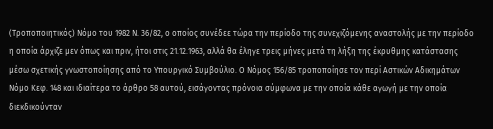(Τροποποιητικός) Νόμο του 1982 Ν. 36/82, ο οποίος συνέδεε τώρα την περίοδο της συνεχιζόμενης αναστολής με την περίοδο η οποία άρχιζε μεν όπως και πριν, ήτοι στις 21.12.1963, αλλά θα έληγε τρεις μήνες μετά τη λήξη της έκρυθμης κατάστασης μέσω σχετικής γνωστοποίησης από το Υπουργικό Συμβούλιο. Ο Νόμος 156/85 τροποποίησε τον περί Αστικών Αδικημάτων Νόμο Κεφ. 148 και ιδιαίτερα το άρθρο 58 αυτού, εισάγοντας πρόνοια σύμφωνα με την οποία κάθε αγωγή με την οποία διεκδικούνταν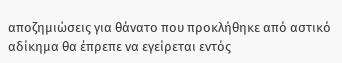αποζημιώσεις για θάνατο που προκλήθηκε από αστικό αδίκημα θα έπρεπε να εγείρεται εντός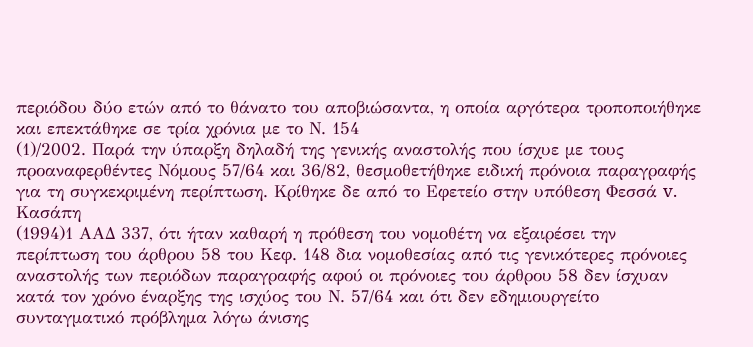περιόδου δύο ετών από το θάνατο του αποβιώσαντα, η οποία αργότερα τροποποιήθηκε και επεκτάθηκε σε τρία χρόνια με το Ν. 154
(1)/2002. Παρά την ύπαρξη δηλαδή της γενικής αναστολής που ίσχυε με τους προαναφερθέντες Νόμους 57/64 και 36/82, θεσμοθετήθηκε ειδική πρόνοια παραγραφής για τη συγκεκριμένη περίπτωση. Κρίθηκε δε από το Εφετείο στην υπόθεση Φεσσά v. Κασάπη
(1994)1 ΑΑΔ 337, ότι ήταν καθαρή η πρόθεση του νομοθέτη να εξαιρέσει την περίπτωση του άρθρου 58 του Κεφ. 148 δια νομοθεσίας από τις γενικότερες πρόνοιες αναστολής των περιόδων παραγραφής αφού οι πρόνοιες του άρθρου 58 δεν ίσχυαν κατά τον χρόνο έναρξης της ισχύος του Ν. 57/64 και ότι δεν εδημιουργείτο συνταγματικό πρόβλημα λόγω άνισης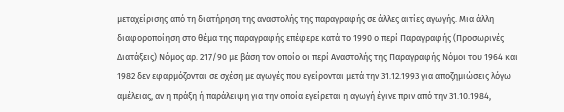μεταχείρισης από τη διατήρηση της αναστολής της παραγραφής σε άλλες αιτίες αγωγής. Μια άλλη διαφοροποίηση στο θέμα της παραγραφής επέφερε κατά το 1990 ο περί Παραγραφής (Προσωρινές Διατάξεις) Νόμος αρ. 217/90 με βάση τον οποίο οι περί Αναστολής της Παραγραφής Νόμοι του 1964 και 1982 δεν εφαρμόζονται σε σχέση με αγωγές που εγείρονται μετά την 31.12.1993 για αποζημιώσεις λόγω αμέλειας, αν η πράξη ή παράλειψη για την οποία εγείρεται η αγωγή έγινε πριν από την 31.10.1984,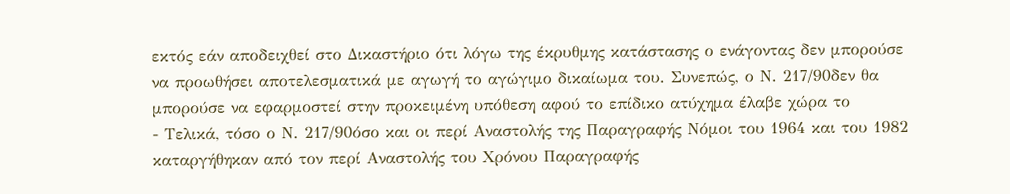εκτός εάν αποδειχθεί στο Δικαστήριο ότι λόγω της έκρυθμης κατάστασης ο ενάγοντας δεν μπορούσε να προωθήσει αποτελεσματικά με αγωγή το αγώγιμο δικαίωμα του. Συνεπώς, ο Ν. 217/90δεν θα μπορούσε να εφαρμοστεί στην προκειμένη υπόθεση αφού το επίδικο ατύχημα έλαβε χώρα το
- Τελικά, τόσο ο Ν. 217/90όσο και οι περί Αναστολής της Παραγραφής Νόμοι του 1964 και του 1982 καταργήθηκαν από τον περί Αναστολής του Χρόνου Παραγραφής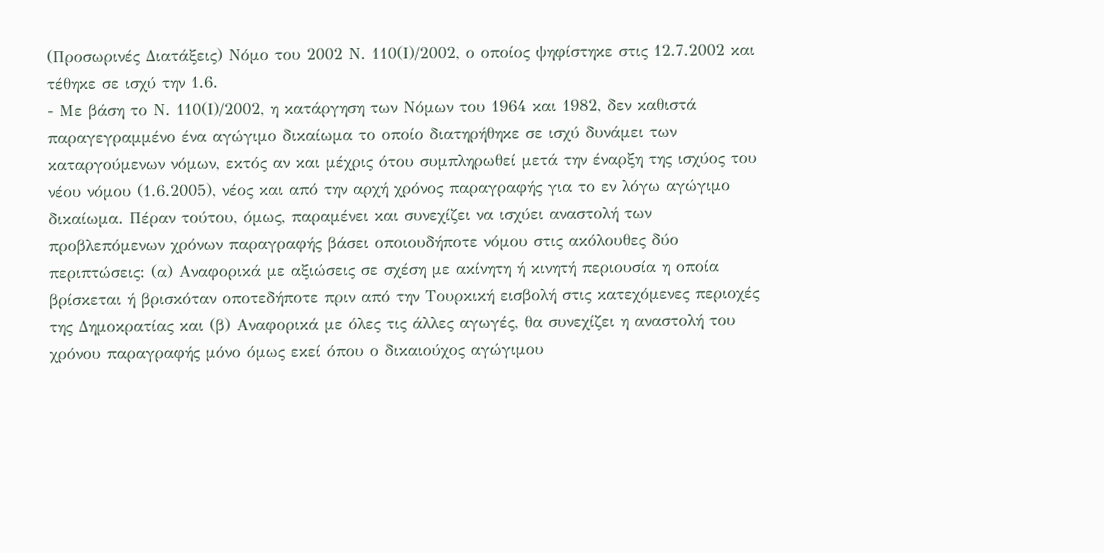(Προσωρινές Διατάξεις) Νόμο του 2002 Ν. 110(Ι)/2002, ο οποίος ψηφίστηκε στις 12.7.2002 και τέθηκε σε ισχύ την 1.6.
- Με βάση το Ν. 110(Ι)/2002, η κατάργηση των Νόμων του 1964 και 1982, δεν καθιστά παραγεγραμμένο ένα αγώγιμο δικαίωμα το οποίο διατηρήθηκε σε ισχύ δυνάμει των καταργούμενων νόμων, εκτός αν και μέχρις ότου συμπληρωθεί μετά την έναρξη της ισχύος του νέου νόμου (1.6.2005), νέος και από την αρχή χρόνος παραγραφής για το εν λόγω αγώγιμο δικαίωμα. Πέραν τούτου, όμως, παραμένει και συνεχίζει να ισχύει αναστολή των προβλεπόμενων χρόνων παραγραφής βάσει οποιουδήποτε νόμου στις ακόλουθες δύο περιπτώσεις: (α) Αναφορικά με αξιώσεις σε σχέση με ακίνητη ή κινητή περιουσία η οποία βρίσκεται ή βρισκόταν οποτεδήποτε πριν από την Τουρκική εισβολή στις κατεχόμενες περιοχές της Δημοκρατίας και (β) Αναφορικά με όλες τις άλλες αγωγές, θα συνεχίζει η αναστολή του χρόνου παραγραφής μόνο όμως εκεί όπου ο δικαιούχος αγώγιμου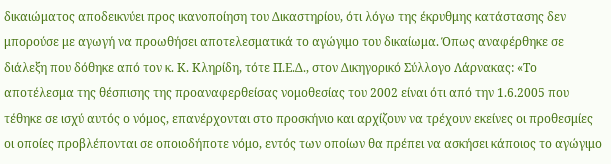δικαιώματος αποδεικνύει προς ικανοποίηση του Δικαστηρίου, ότι λόγω της έκρυθμης κατάστασης δεν μπορούσε με αγωγή να προωθήσει αποτελεσματικά το αγώγιμο του δικαίωμα. Όπως αναφέρθηκε σε διάλεξη που δόθηκε από τον κ. Κ. Κληρίδη, τότε Π.Ε.Δ., στον Δικηγορικό Σύλλογο Λάρνακας: «Το αποτέλεσμα της θέσπισης της προαναφερθείσας νομοθεσίας του 2002 είναι ότι από την 1.6.2005 που τέθηκε σε ισχύ αυτός ο νόμος, επανέρχονται στο προσκήνιο και αρχίζουν να τρέχουν εκείνες οι προθεσμίες οι οποίες προβλέπονται σε οποιοδήποτε νόμο, εντός των οποίων θα πρέπει να ασκήσει κάποιος το αγώγιμο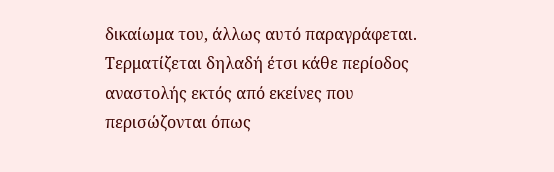δικαίωμα του, άλλως αυτό παραγράφεται. Τερματίζεται δηλαδή έτσι κάθε περίοδος αναστολής εκτός από εκείνες που περισώζονται όπως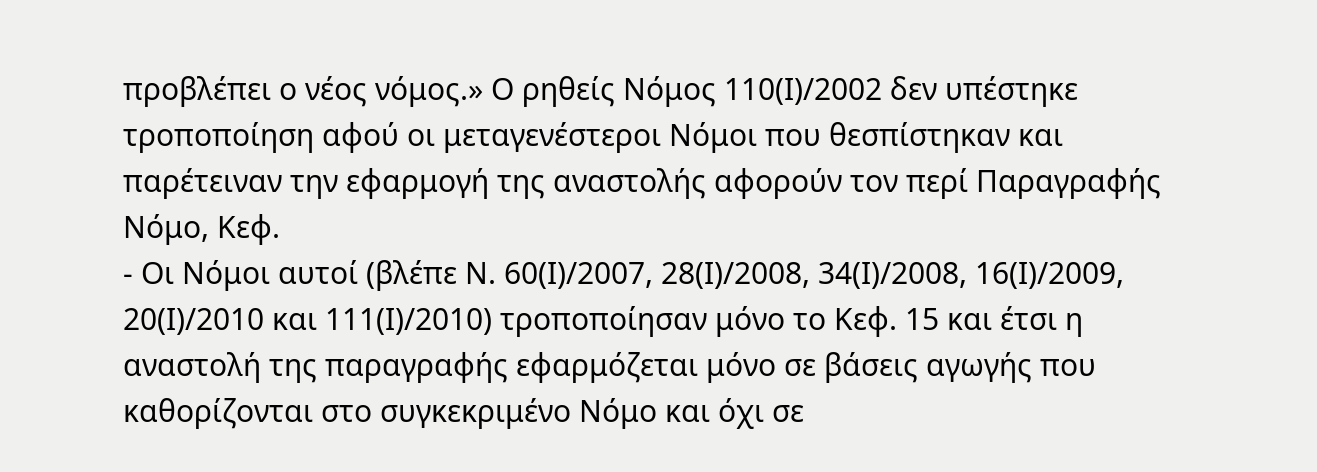προβλέπει ο νέος νόμος.» Ο ρηθείς Νόμος 110(Ι)/2002 δεν υπέστηκε τροποποίηση αφού οι μεταγενέστεροι Νόμοι που θεσπίστηκαν και παρέτειναν την εφαρμογή της αναστολής αφορούν τον περί Παραγραφής Νόμο, Κεφ.
- Οι Νόμοι αυτοί (βλέπε Ν. 60(Ι)/2007, 28(Ι)/2008, 34(Ι)/2008, 16(Ι)/2009, 20(Ι)/2010 και 111(Ι)/2010) τροποποίησαν μόνο το Κεφ. 15 και έτσι η αναστολή της παραγραφής εφαρμόζεται μόνο σε βάσεις αγωγής που καθορίζονται στο συγκεκριμένο Νόμο και όχι σε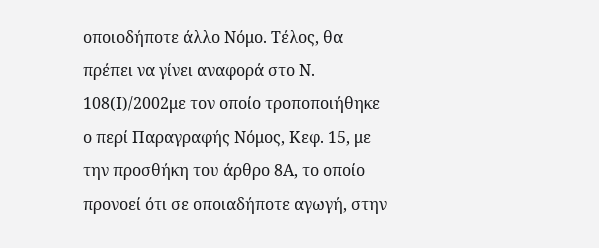οποιοδήποτε άλλο Νόμο. Τέλος, θα πρέπει να γίνει αναφορά στο Ν. 108(Ι)/2002με τον οποίο τροποποιήθηκε ο περί Παραγραφής Νόμος, Κεφ. 15, με την προσθήκη του άρθρο 8Α, το οποίο προνοεί ότι σε οποιαδήποτε αγωγή, στην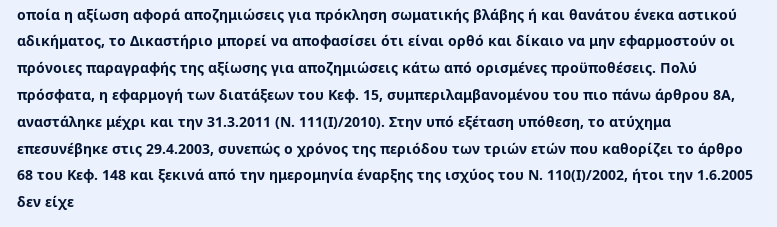οποία η αξίωση αφορά αποζημιώσεις για πρόκληση σωματικής βλάβης ή και θανάτου ένεκα αστικού αδικήματος, το Δικαστήριο μπορεί να αποφασίσει ότι είναι ορθό και δίκαιο να μην εφαρμοστούν οι πρόνοιες παραγραφής της αξίωσης για αποζημιώσεις κάτω από ορισμένες προϋποθέσεις. Πολύ πρόσφατα, η εφαρμογή των διατάξεων του Κεφ. 15, συμπεριλαμβανομένου του πιο πάνω άρθρου 8Α, αναστάληκε μέχρι και την 31.3.2011 (Ν. 111(Ι)/2010). Στην υπό εξέταση υπόθεση, το ατύχημα επεσυνέβηκε στις 29.4.2003, συνεπώς ο χρόνος της περιόδου των τριών ετών που καθορίζει το άρθρο 68 του Κεφ. 148 και ξεκινά από την ημερομηνία έναρξης της ισχύος του Ν. 110(Ι)/2002, ήτοι την 1.6.2005 δεν είχε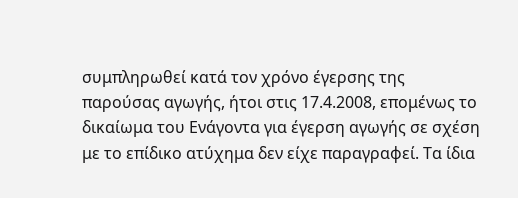συμπληρωθεί κατά τον χρόνο έγερσης της παρούσας αγωγής, ήτοι στις 17.4.2008, επομένως το δικαίωμα του Ενάγοντα για έγερση αγωγής σε σχέση με το επίδικο ατύχημα δεν είχε παραγραφεί. Τα ίδια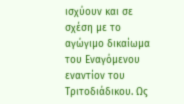ισχύουν και σε σχέση με το αγώγιμο δικαίωμα του Εναγόμενου εναντίον του Τριτοδιάδικου. Ως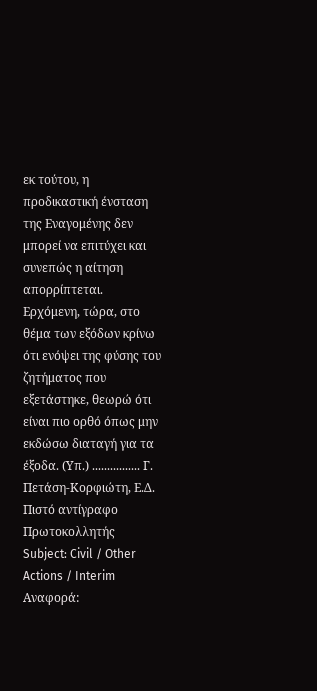εκ τούτου, η προδικαστική ένσταση της Εναγομένης δεν μπορεί να επιτύχει και συνεπώς η αίτηση απορρίπτεται. Ερχόμενη, τώρα, στο θέμα των εξόδων κρίνω ότι ενόψει της φύσης του ζητήματος που εξετάστηκε, θεωρώ ότι είναι πιο ορθό όπως μην εκδώσω διαταγή για τα έξοδα. (Υπ.) ................ Γ. Πετάση-Κορφιώτη, Ε.Δ. Πιστό αντίγραφο Πρωτοκολλητής Subject: Civil / Other Actions / Interim Αναφορά: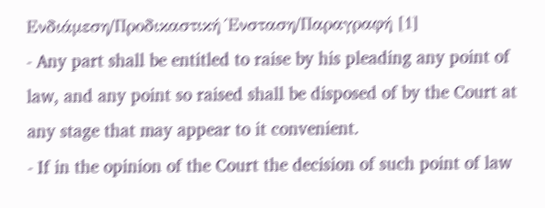Ενδιάμεση/Προδικαστική Ένσταση/Παραγραφή [1]
- Any part shall be entitled to raise by his pleading any point of law, and any point so raised shall be disposed of by the Court at any stage that may appear to it convenient.
- If in the opinion of the Court the decision of such point of law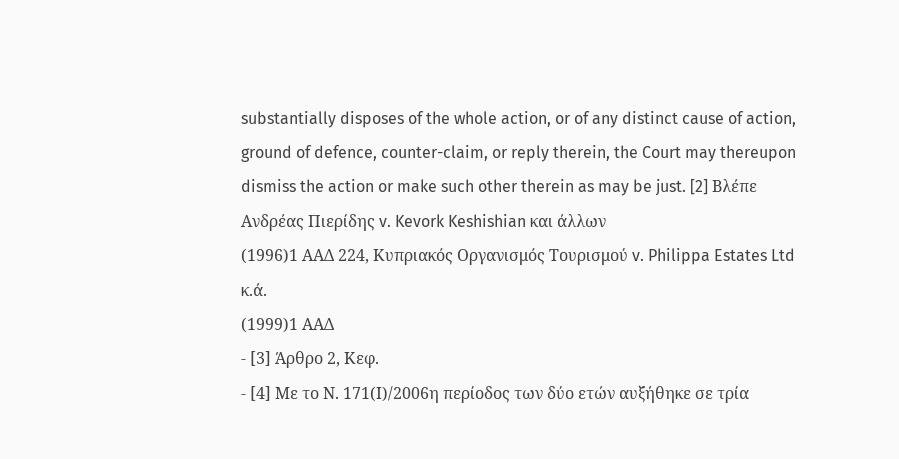substantially disposes of the whole action, or of any distinct cause of action, ground of defence, counter-claim, or reply therein, the Court may thereupon dismiss the action or make such other therein as may be just. [2] Βλέπε Ανδρέας Πιερίδης v. Kevork Keshishian και άλλων
(1996)1 ΑΑΔ 224, Κυπριακός Οργανισμός Τουρισμού v. Philippa Estates Ltd κ.ά.
(1999)1 ΑΑΔ
- [3] Άρθρο 2, Κεφ.
- [4] Με το Ν. 171(Ι)/2006η περίοδος των δύο ετών αυξήθηκε σε τρία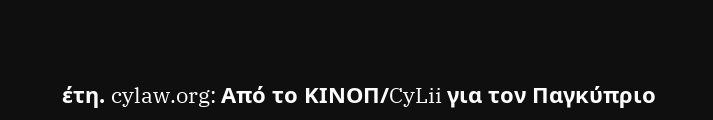έτη. cylaw.org: Από το ΚΙΝOΠ/CyLii για τον Παγκύπριο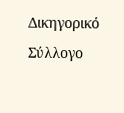Δικηγορικό Σύλλογο